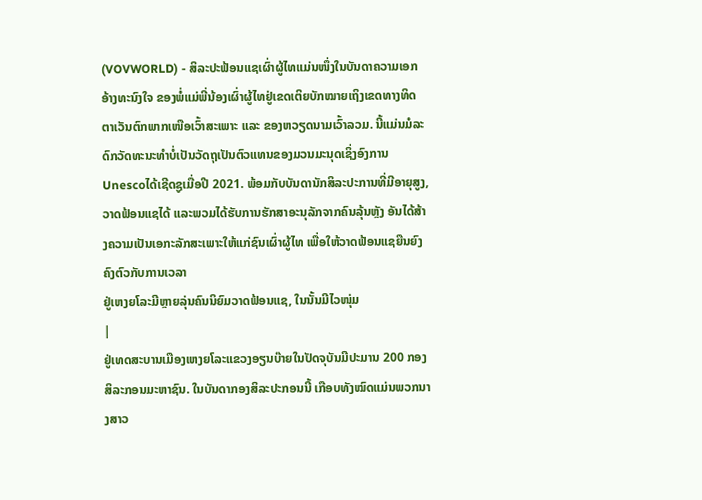(VOVWORLD) - ສິລະປະຟ້ອນແຊເຜົ່າຜູ້ໄທແມ່ນໜຶ່ງໃນບັນດາຄວາມເອກອ້າງທະນົງໃຈ ຂອງພໍ່ແມ່ພີ່ນ້ອງເຜົ່າຜູ້ໄທຢູ່ເຂດເຕິຍບັກໝາຍເຖິງເຂດທາງທິດຕາເວັນຕົກພາກເໜືອເວົ້າສະເພາະ ແລະ ຂອງຫວຽດນາມເວົ້າລວມ. ນີ້ແມ່ນມໍລະດົກວັດທະນະທຳບໍ່ເປັນວັດຖຸເປັນຕົວແທນຂອງມວນມະນຸດເຊິ່ງອົງການUnescoໄດ້ເຊີດຊູເມື່ອປີ 2021. ພ້ອມກັບບັນດານັກສິລະປະການທີ່ມີອາຍຸສູງ, ວາດຟ້ອນແຊໄດ້ ແລະພວມໄດ້ຮັບການຮັກສາອະນຸລັກຈາກຄົນລຸ້ນຫຼັງ ອັນໄດ້ສ້າງຄວາມເປັນເອກະລັກສະເພາະໃຫ້ແກ່ຊົນເຜົ່າຜູ້ໄທ ເພື່ອໃຫ້ວາດຟ້ອນແຊຍືນຍົງຄົງຕົວກັບການເວລາ
ຢູ່ເຫງຍໂລະມີຫຼາຍລຸ່ນຄົນນິຍົມວາດຟ້ອນແຊ, ໃນນັ້ນມີໄວໜຸ່ມ
|
ຢູ່ເທດສະບານເມືອງເຫງຍໂລະແຂວງອຽນບ໊າຍໃນປັດຈຸບັນມີປະມານ 200 ກອງສິລະກອນມະຫາຊົນ. ໃນບັນດາກອງສິລະປະກອນນີ້ ເກືອບທັງໝົດແມ່ນພວກນາງສາວ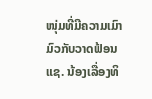ໜຸ່ມທີ່ມີຄວາມເມົາມົວກັບວາດຟ້ອນແຊ. ນ້ອງເລື່ອງທິ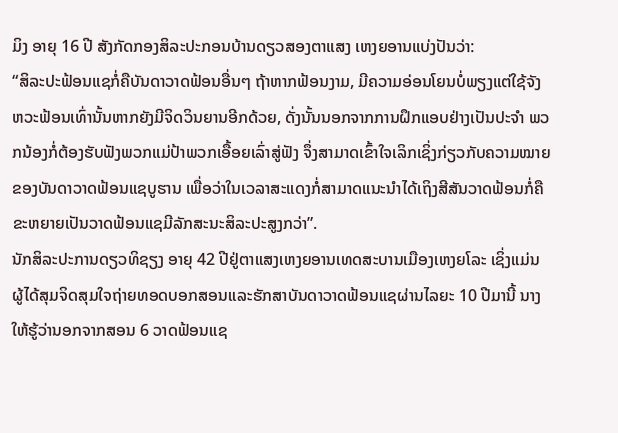ມິງ ອາຍຸ 16 ປີ ສັງກັດກອງສິລະປະກອນບ້ານດຽວສອງຕາແສງ ເຫງຍອານແບ່ງປັນວ່າ:
“ສິລະປະຟ້ອນແຊກໍ່ຄືບັນດາວາດຟ້ອນອື່ນໆ ຖ້າຫາກຟ້ອນງາມ, ມີຄວາມອ່ອນໂຍນບໍ່ພຽງແຕ່ໃຊ້ຈັງຫວະຟ້ອນເທົ່ານັ້ນຫາກຍັງມີຈິດວິນຍານອີກດ້ວຍ, ດັ່ງນັ້ນນອກຈາກການຝຶກແອບຢ່າງເປັນປະຈຳ ພວກນ້ອງກໍ່ຕ້ອງຮັບຟັງພວກແມ່ປ້າພວກເອື້ອຍເລົ່າສູ່ຟັງ ຈຶ່ງສາມາດເຂົ້າໃຈເລິກເຊິ່ງກ່ຽວກັບຄວາມໝາຍຂອງບັນດາວາດຟ້ອນແຊບູຮານ ເພື່ອວ່າໃນເວລາສະແດງກໍ່ສາມາດແນະນຳໄດ້ເຖິງສີສັນວາດຟ້ອນກໍ່ຄື ຂະຫຍາຍເປັນວາດຟ້ອນແຊມີລັກສະນະສິລະປະສູງກວ່າ”.
ນັກສິລະປະການດຽວທິຊຽງ ອາຍຸ 42 ປີຢູ່ຕາແສງເຫງຍອານເທດສະບານເມືອງເຫງຍໂລະ ເຊິ່ງແມ່ນຜູ້ໄດ້ສຸມຈິດສຸມໃຈຖ່າຍທອດບອກສອນແລະຮັກສາບັນດາວາດຟ້ອນແຊຜ່ານໄລຍະ 10 ປີມານີ້ ນາງໃຫ້ຮູ້ວ່ານອກຈາກສອນ 6 ວາດຟ້ອນແຊ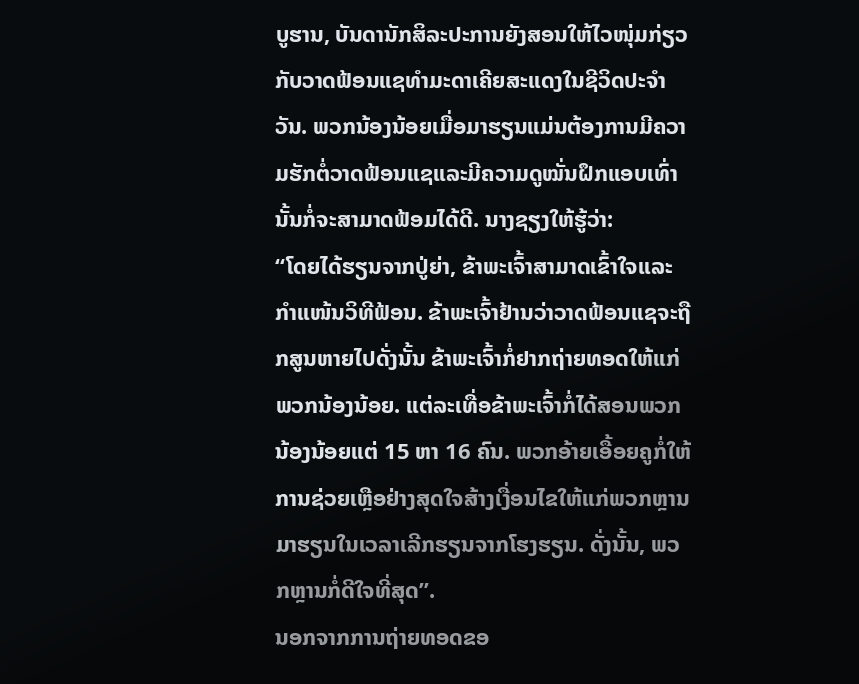ບູຮານ, ບັນດານັກສິລະປະການຍັງສອນໃຫ້ໄວໜຸ່ມກ່ຽວກັບວາດຟ້ອນແຊທຳມະດາເຄີຍສະແດງໃນຊີວິດປະຈຳວັນ. ພວກນ້ອງນ້ອຍເມື່ອມາຮຽນແມ່ນຕ້ອງການມີຄວາມຮັກຕໍ່ວາດຟ້ອນແຊແລະມີຄວາມດູໝັ່ນຝຶກແອບເທົ່ານັ້ນກໍ່ຈະສາມາດຟ້ອມໄດ້ດີ. ນາງຊຽງໃຫ້ຮູ້ວ່າ:
“ໂດຍໄດ້ຮຽນຈາກປູ່ຍ່າ, ຂ້າພະເຈົ້າສາມາດເຂົ້າໃຈແລະກຳແໜ້ນວິທີຟ້ອນ. ຂ້າພະເຈົ້າຢ້ານວ່າວາດຟ້ອນແຊຈະຖືກສູນຫາຍໄປດັ່ງນັ້ນ ຂ້າພະເຈົ້າກໍ່ຢາກຖ່າຍທອດໃຫ້ແກ່ພວກນ້ອງນ້ອຍ. ແຕ່ລະເທື່ອຂ້າພະເຈົ້າກໍ່ໄດ້ສອນພວກນ້ອງນ້ອຍແຕ່ 15 ຫາ 16 ຄົນ. ພວກອ້າຍເອື້ອຍຄູກໍ່ໃຫ້ການຊ່ວຍເຫຼືອຢ່າງສຸດໃຈສ້າງເງື່ອນໄຂໃຫ້ແກ່ພວກຫຼານມາຮຽນໃນເວລາເລີກຮຽນຈາກໂຮງຮຽນ. ດັ່ງນັ້ນ, ພວກຫຼານກໍ່ດີໃຈທີ່ສຸດ”.
ນອກຈາກການຖ່າຍທອດຂອ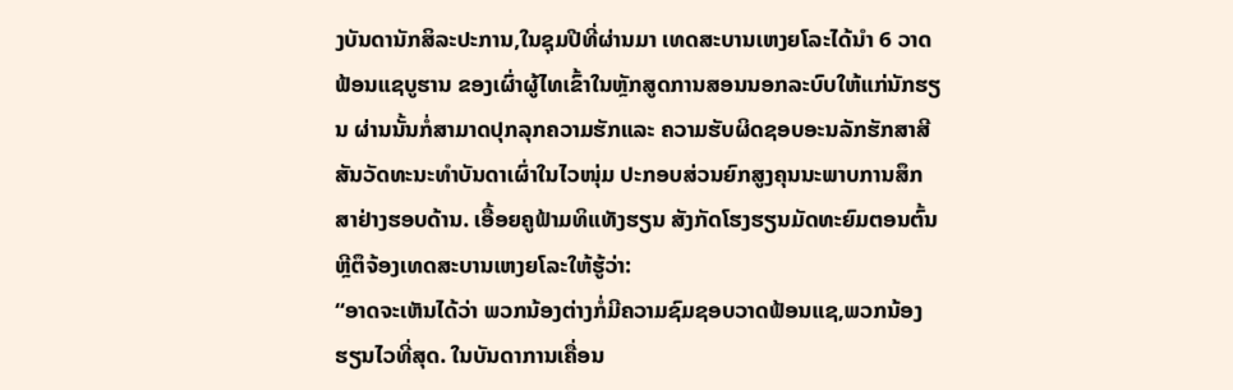ງບັນດານັກສິລະປະການ,ໃນຊຸມປີທີ່ຜ່ານມາ ເທດສະບານເຫງຍໂລະໄດ້ນຳ 6 ວາດຟ້ອນແຊບູຮານ ຂອງເຜົ່າຜູ້ໄທເຂົ້າໃນຫຼັກສູດການສອນນອກລະບົບໃຫ້ແກ່ນັກຮຽນ ຜ່ານນັ້ນກໍ່ສາມາດປຸກລຸກຄວາມຮັກແລະ ຄວາມຮັບຜິດຊອບອະນລັກຮັກສາສີສັນວັດທະນະທຳບັນດາເຜົ່າໃນໄວໜຸ່ມ ປະກອບສ່ວນຍົກສູງຄຸນນະພາບການສຶກສາຢ່າງຮອບດ້ານ. ເອື້ອຍຄູຟ້າມທິແທັງຮຽນ ສັງກັດໂຮງຮຽນມັດທະຍົມຕອນຕົ້ນຫຼີຕຶຈ້ອງເທດສະບານເຫງຍໂລະໃຫ້ຮູ້ວ່າ:
“ອາດຈະເຫັນໄດ້ວ່າ ພວກນ້ອງຕ່າງກໍ່ມີຄວາມຊົມຊອບວາດຟ້ອນແຊ,ພວກນ້ອງຮຽນໄວທີ່ສຸດ. ໃນບັນດາການເຄື່ອນ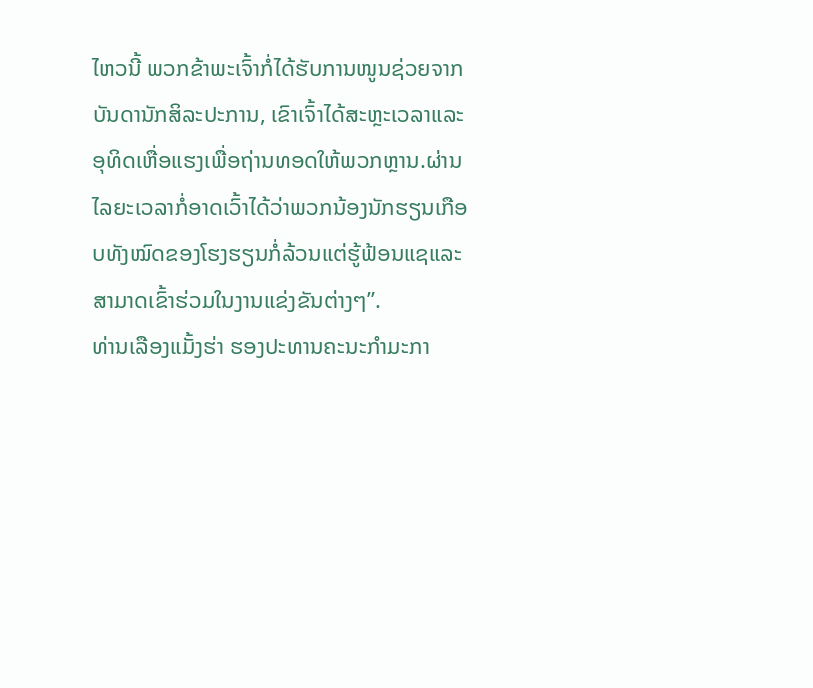ໄຫວນີ້ ພວກຂ້າພະເຈົ້າກໍ່ໄດ້ຮັບການໜູນຊ່ວຍຈາກບັນດານັກສິລະປະການ, ເຂົາເຈົ້າໄດ້ສະຫຼະເວລາແລະອຸທິດເຫື່ອແຮງເພື່ອຖ່ານທອດໃຫ້ພວກຫຼານ.ຜ່ານໄລຍະເວລາກໍ່ອາດເວົ້າໄດ້ວ່າພວກນ້ອງນັກຮຽນເກືອບທັງໝົດຂອງໂຮງຮຽນກໍ່ລ້ວນແຕ່ຮູ້ຟ້ອນແຊແລະສາມາດເຂົ້າຮ່ວມໃນງານແຂ່ງຂັນຕ່າງໆ”.
ທ່ານເລືອງແມັ້ງຮ່າ ຮອງປະທານຄະນະກຳມະກາ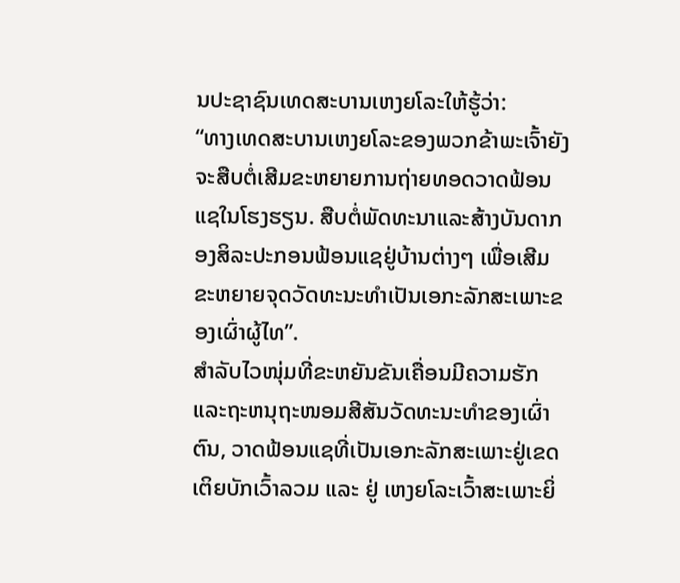ນປະຊາຊົນເທດສະບານເຫງຍໂລະໃຫ້ຮູ້ວ່າ:
“ທາງເທດສະບານເຫງຍໂລະຂອງພວກຂ້າພະເຈົ້າຍັງຈະສືບຕໍ່ເສີມຂະຫຍາຍການຖ່າຍທອດວາດຟ້ອນແຊໃນໂຮງຮຽນ. ສືບຕໍ່ພັດທະນາແລະສ້າງບັນດາກອງສິລະປະກອນຟ້ອນແຊຢູ່ບ້ານຕ່າງໆ ເພື່ອເສີມຂະຫຍາຍຈຸດວັດທະນະທຳເປັນເອກະລັກສະເພາະຂອງເຜົ່າຜູ້ໄທ”.
ສຳລັບໄວໜຸ່ມທີ່ຂະຫຍັນຂັນເຄື່ອນມີຄວາມຮັກ ແລະຖະຫນຸຖະໜອມສີສັນວັດທະນະທຳຂອງເຜົ່າຕົນ, ວາດຟ້ອນແຊທີ່ເປັນເອກະລັກສະເພາະຢູ່ເຂດເຕິຍບັກເວົ້າລວມ ແລະ ຢູ່ ເຫງຍໂລະເວົ້າສະເພາະຍິ່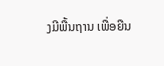ງມີພື້ນຖານ ເພື່ອຍືນ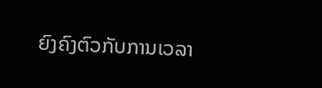ຍົງຄົງຕົວກັບການເວລາ